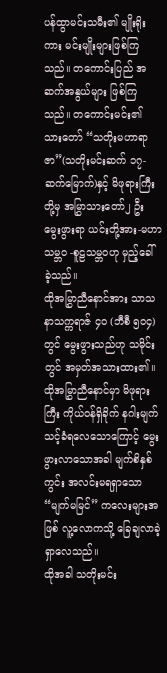ပန်ထွာမင်းသမီး၏ မျိုးရိုးကား မင်းမျိုးများဖြစ်ကြသည်။ တကောင်းပြည် အဆက်အနွယ်များ ဖြစ်ကြသည်။ တကောင်းမင်း၏ သားတော် “သတိုးမဟာရာဇာ”(သတိုးမင်းဆက် ၁၇-ဆက်မြောက်)နှင့် မိဖုရားကြီးတို့မှ အမြွှာသားတော်၂ ဦး မွေးဖွားရာ ယင်းတို့အား-မဟာသမ္ဘဝ -စူဠသမ္ဘဝဟု မှည့်ခေါ်ခဲ့သည်။
ထိုအမြွှာညီနောင်အား သာသနာသက္ကရာဇ် ၄၀ (ဘီစီ ၅၀၄) တွင် မွေးဖွားသည်ဟု သမိုင်းတွင် အမှတ်အသားထား၏။ထိုအမြွှာညီနောင်မှာ မိဖုရားကြီး ကိုယ်ဝန်ရှိခိုက် နဂါးမျက်သင့်ခံရလေသောကြောင့် မွေးဖွားလာသောအခါ မျက်စိနှစ်ကွင်း အလင်းမရရှာသော “မျက်မမြင်” ကလေးများအဖြစ် လူ့လောကသို့ ခြေချလာခဲ့ရှာလေသည်။
ထိုအခါ သတိုးမင်း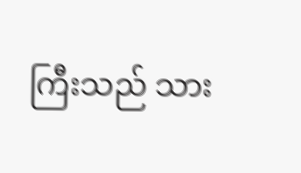ကြီးသည် သား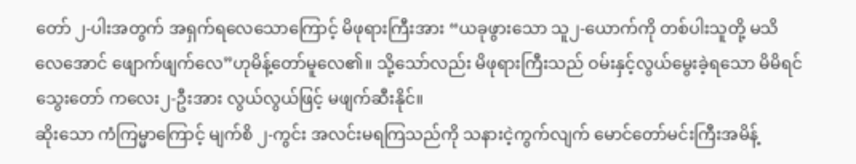တော် ၂-ပါးအတွက် အရှက်ရလေသောကြောင့် မိဖုရားကြီးအား “ယခုဖွားသော သူ၂-ယောက်ကို တစ်ပါးသူတို့ မသိလေအောင် ဖျောက်ဖျက်လေ”ဟုမိန့်တော်မူလေ၏။ သို့သော်လည်း မိဖုရားကြီးသည် ဝမ်းနှင့်လွယ်မွေးခဲ့ရသော မိမိရင်သွေးတော် ကလေး၂-ဦးအား လွယ်လွယ်ဖြင့် မဖျက်ဆီးနိုင်။
ဆိုးသော ကံကြမ္မာကြောင့် မျက်စိ ၂-ကွင်း အလင်းမရကြသည်ကို သနားငဲ့ကွက်လျက် မောင်တော်မင်းကြီးအမိန့်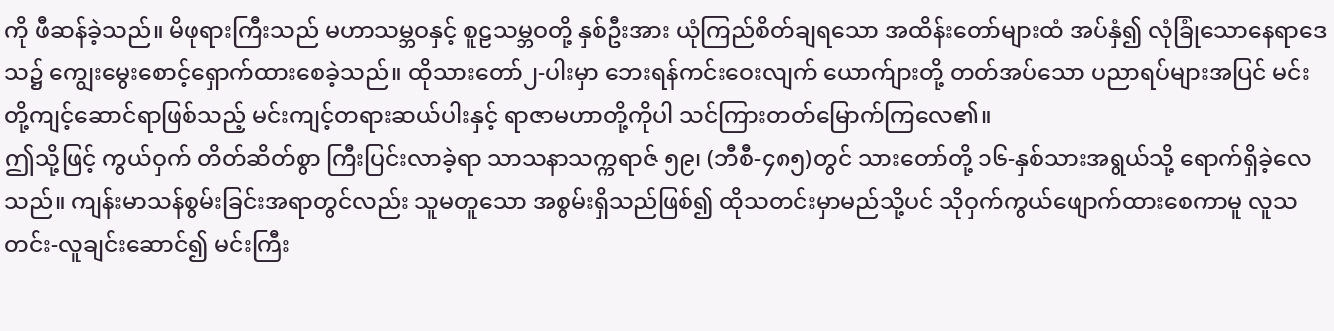ကို ဖီဆန်ခဲ့သည်။ မိဖုရားကြီးသည် မဟာသမ္ဘဝနှင့် စူဠသမ္ဘဝတို့ နှစ်ဦးအား ယုံကြည်စိတ်ချရသော အထိန်းတော်များထံ အပ်နှံ၍ လုံခြုံသောနေရာဒေသ၌ ကျွေးမွေးစောင့်ရှောက်ထားစေခဲ့သည်။ ထိုသားတော်၂-ပါးမှာ ဘေးရန်ကင်းဝေးလျက် ယောက်ျားတို့ တတ်အပ်သော ပညာရပ်များအပြင် မင်းတို့ကျင့်ဆောင်ရာဖြစ်သည့် မင်းကျင့်တရားဆယ်ပါးနှင့် ရာဇာမဟာတို့ကိုပါ သင်ကြားတတ်မြောက်ကြလေ၏။
ဤသို့ဖြင့် ကွယ်ဝှက် တိတ်ဆိတ်စွာ ကြီးပြင်းလာခဲ့ရာ သာသနာသက္ကရာဇ် ၅၉၊ (ဘီစီ-၄၈၅)တွင် သားတော်တို့ ၁၆-နှစ်သားအရွယ်သို့ ရောက်ရှိခဲ့လေသည်။ ကျန်းမာသန်စွမ်းခြင်းအရာတွင်လည်း သူမတူသော အစွမ်းရှိသည်ဖြစ်၍ ထိုသတင်းမှာမည်သို့ပင် သိုဝှက်ကွယ်ဖျောက်ထားစေကာမူ လူသတင်း-လူချင်းဆောင်၍ မင်းကြီး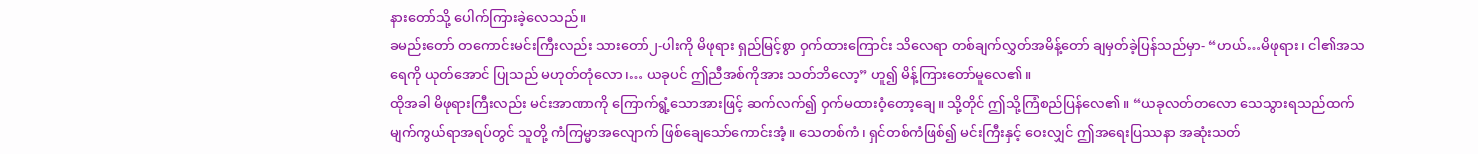နားတော်သို့ ပေါက်ကြားခဲ့လေသည်။
ခမည်းတော် တကောင်းမင်းကြီးလည်း သားတော်၂-ပါးကို မိဖုရား ရှည်မြင့်စွာ ဝှက်ထားကြောင်း သိလေရာ တစ်ချက်လွှတ်အမိန့်တော် ချမှတ်ခဲ့ပြန်သည်မှာ- “ဟယ်…မိဖုရား၊ ငါ၏အသရေကို ယုတ်အောင် ပြုသည် မဟုတ်တုံလော၊… ယခုပင် ဤညီအစ်ကိုအား သတ်ဘိလော့” ဟူ၍ မိန့်ကြားတော်မူလေ၏။
ထိုအခါ မိဖုရားကြီးလည်း မင်းအာဏာကို ကြောက်ရွံ့သောအားဖြင့် ဆက်လက်၍ ဝှက်မထားဝံ့တော့ချေ။ သို့တိုင် ဤသို့ကြံစည်ပြန်လေ၏။ “ယခုလတ်တလော သေသွားရသည်ထက် မျက်ကွယ်ရာအရပ်တွင် သူတို့ ကံကြမ္မာအလျောက် ဖြစ်ချေသော်ကောင်းအံ့။ သေတစ်ကံ၊ ရှင်တစ်ကံဖြစ်၍ မင်းကြီးနှင့် ဝေးလျှင် ဤအရေးပြဿနာ အဆုံးသတ်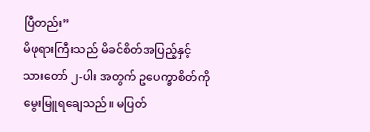ပြီတည်း”
မိဖုရားကြီးသည် မိခင်စိတ်အပြည့်နှင့် သားတော် ၂-ပါး အတွက် ဥပေက္ခာစိတ်ကို မွေးမြူရချေသည်။ မပြတ်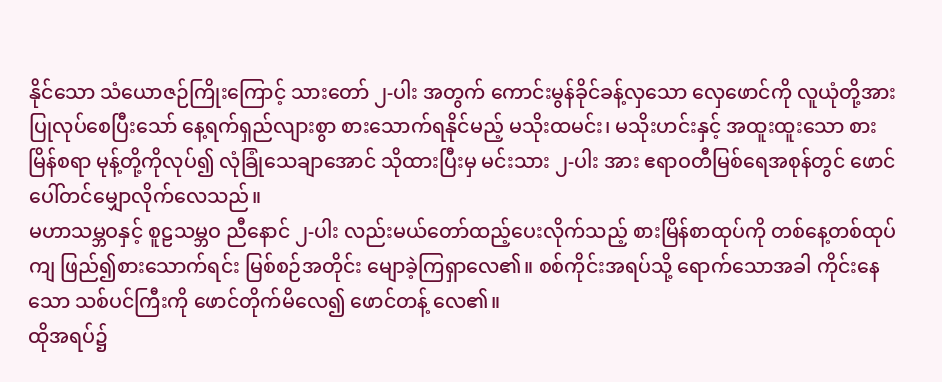နိုင်သော သံယောဇဉ်ကြိုးကြောင့် သားတော် ၂-ပါး အတွက် ကောင်းမွန်ခိုင်ခန့်လှသော လှေဖောင်ကို လူယုံတို့အား ပြုလုပ်စေပြီးသော် နေ့ရက်ရှည်လျားစွာ စားသောက်ရနိုင်မည့် မသိုးထမင်း၊ မသိုးဟင်းနှင့် အထူးထူးသော စားမြိန်စရာ မုန့်တို့ကိုလုပ်၍ လုံခြုံသေချာအောင် သိုထားပြီးမှ မင်းသား ၂-ပါး အား ဧရာဝတီမြစ်ရေအစုန်တွင် ဖောင်ပေါ်တင်မျှောလိုက်လေသည်။
မဟာသမ္ဘဝနှင့် စူဠသမ္ဘဝ ညီနောင် ၂-ပါး လည်းမယ်တော်ထည့်ပေးလိုက်သည့် စားမြိန်စာထုပ်ကို တစ်နေ့တစ်ထုပ်ကျ ဖြည်၍စားသောက်ရင်း မြစ်စဉ်အတိုင်း မျောခဲ့ကြရှာလေ၏။ စစ်ကိုင်းအရပ်သို့ ရောက်သောအခါ ကိုင်းနေသော သစ်ပင်ကြီးကို ဖောင်တိုက်မိလေ၍ ဖောင်တန့် လေ၏။
ထိုအရပ်၌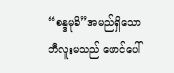“စန္ဒမုခိ”အမည်ရှိသော ဘီလူးမသည် ဖောင်ပေါ်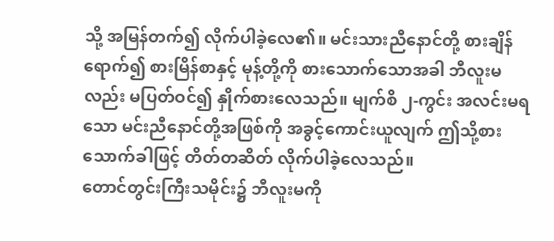သို့ အမြန်တက်၍ လိုက်ပါခဲ့လေ၏။ မင်းသားညီနောင်တို့ စားချိန်ရောက်၍ စားမြိန်စာနှင့် မုန့်တို့ကို စားသောက်သောအခါ ဘီလူးမလည်း မပြတ်ဝင်၍ နှိုက်စားလေသည်။ မျက်စိ ၂-ကွင်း အလင်းမရသော မင်းညီနောင်တို့အဖြစ်ကို အခွင့်ကောင်းယူလျက် ဤသို့စားသောက်ခါဖြင့် တိတ်တဆိတ် လိုက်ပါခဲ့လေသည်။
တောင်တွင်းကြီးသမိုင်း၌ ဘီလူးမကို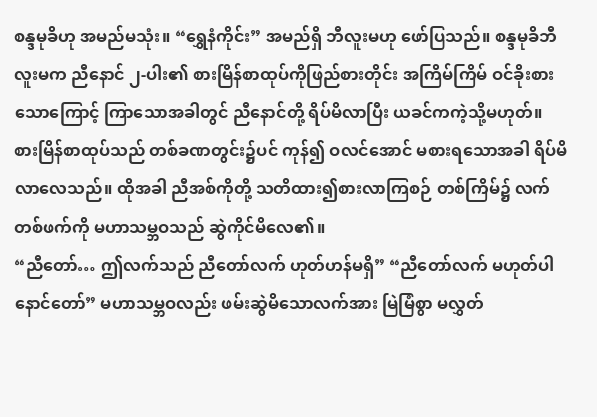စန္ဒမုခိဟု အမည်မသုံး။ “ရွှေနံကိုင်း” အမည်ရှိ ဘီလူးမဟု ဖော်ပြသည်။ စန္ဒမုခိဘီလူးမက ညီနောင် ၂-ပါး၏ စားမြိန်စာထုပ်ကိုဖြည်စားတိုင်း အကြိမ်ကြိမ် ဝင်ခိုးစားသောကြောင့် ကြာသောအခါတွင် ညီနောင်တို့ ရိပ်မိလာပြီး ယခင်ကကဲ့သို့မဟုတ်။ စားမြိန်စာထုပ်သည် တစ်ခဏတွင်း၌ပင် ကုန်၍ ဝလင်အောင် မစားရသောအခါ ရိပ်မိလာလေသည်။ ထိုအခါ ညီအစ်ကိုတို့ သတိထား၍စားလာကြစဉ် တစ်ကြိမ်၌ လက်တစ်ဖက်ကို မဟာသမ္ဘဝသည် ဆွဲကိုင်မိလေ၏။
“ညီတော်… ဤလက်သည် ညီတော်လက် ဟုတ်ဟန်မရှိ” “ညီတော်လက် မဟုတ်ပါနောင်တော်” မဟာသမ္ဘဝလည်း ဖမ်းဆွဲမိသောလက်အား မြဲမြံစွာ မလွှတ်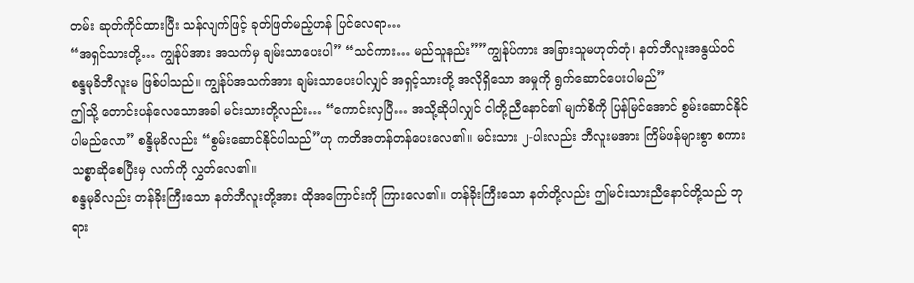တမ်း ဆုတ်ကိုင်ထားပြီး သန်လျက်ဖြင့် ခုတ်ဖြတ်မည့်ဟန် ပြင်လေရာ…
“အရှင်သားတို့… ကျွန်ုပ်အား အသက်မှ ချမ်းသာပေးပါ” “သင်ကား… မည်သူနည်း””ကျွန်ုပ်ကား အခြားသူမဟုတ်တုံ၊ နတ်ဘီလူးအနွယ်ဝင် စန္ဒမုခိဘီလူးမ ဖြစ်ပါသည်။ ကျွန်ုပ်အသက်အား ချမ်းသာပေးပါလျှင် အရှင့်သားတို့ အလိုရှိသော အမှုကို ရွက်ဆောင်ပေးပါမည်”
ဤသို့ တောင်းပန်လေသောအခါ မင်းသားတို့လည်း… “ကောင်းလှပြီ… အသို့ဆိုပါလျှင် ငါတို့ညီနောင်၏ မျက်စိကို ပြန်မြင်အောင် စွမ်းဆောင်နိုင်ပါမည်လော” စန္ဒိမုခိလည်း “စွမ်းဆောင်နိုင်ပါသည်”ဟု ကတိအတန်တန်ပေးလေ၏။ မင်းသား ၂-ပါးလည်း ဘီလူးမအား ကြိမ်ဖန်များစွာ စကားသစ္စာဆိုစေပြီးမှ လက်ကို လွှတ်လေ၏။
စန္ဒမုခိလည်း တန်ခိုးကြီးသော နတ်ဘီလူးတို့အား ထိုအကြောင်းကို ကြားလေ၏။ တန်ခိုးကြီးသော နတ်တို့လည်း ဤမင်းသားညီနောင်တို့သည် ဘုရား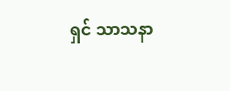ရှင် သာသနာ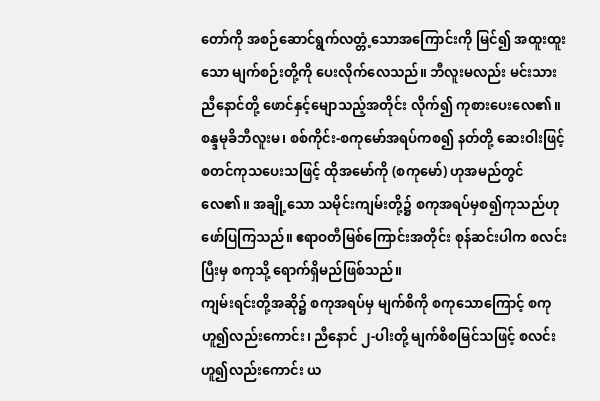တော်ကို အစဉ်ဆောင်ရွက်လတ္တံ့သောအကြောင်းကို မြင်၍ အထူးထူးသော မျက်စဉ်းတို့ကို ပေးလိုက်လေသည်။ ဘီလူးမလည်း မင်းသားညီနောင်တို့ ဖောင်နှင့်မျောသည့်အတိုင်း လိုက်၍ ကုစားပေးလေ၏။
စန္ဒမုခိဘီလူးမ၊ စစ်ကိုင်း-စကုမော်အရပ်ကစ၍ နတ်တို့ ဆေးဝါးဖြင့် စတင်ကုသပေးသဖြင့် ထိုအမော်ကို (စကုမော်) ဟုအမည်တွင်လေ၏။ အချို့သော သမိုင်းကျမ်းတို့၌ စကုအရပ်မှစ၍ကုသည်ဟု ဖော်ပြကြသည်။ ဧရာဝတီမြစ်ကြောင်းအတိုင်း စုန်ဆင်းပါက စလင်းပြီးမှ စကုသို့ ရောက်ရှိမည်ဖြစ်သည်။
ကျမ်းရင်းတို့အဆို၌ စကုအရပ်မှ မျက်စိကို စကုသောကြောင့် စကုဟူ၍လည်းကောင်း၊ ညီနောင် ၂-ပါးတို့ မျက်စိစမြင်သဖြင့် စလင်းဟူ၍လည်းကောင်း ယ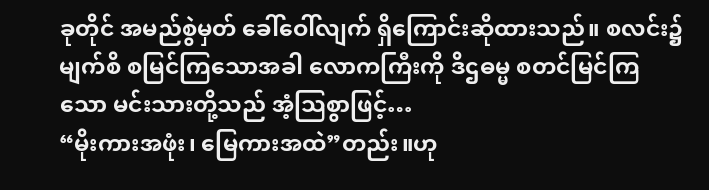ခုတိုင် အမည်စွဲမှတ် ခေါ်ဝေါ်လျက် ရှိကြောင်းဆိုထားသည်။ စလင်း၌ မျက်စိ စမြင်ကြသောအခါ လောကကြီးကို ဒိဌဓမ္မ စတင်မြင်ကြသော မင်းသားတို့သည် အံ့သြစွာဖြင့်…
“မိုးကားအဖုံး၊ မြေကားအထဲ”တည်း။ဟု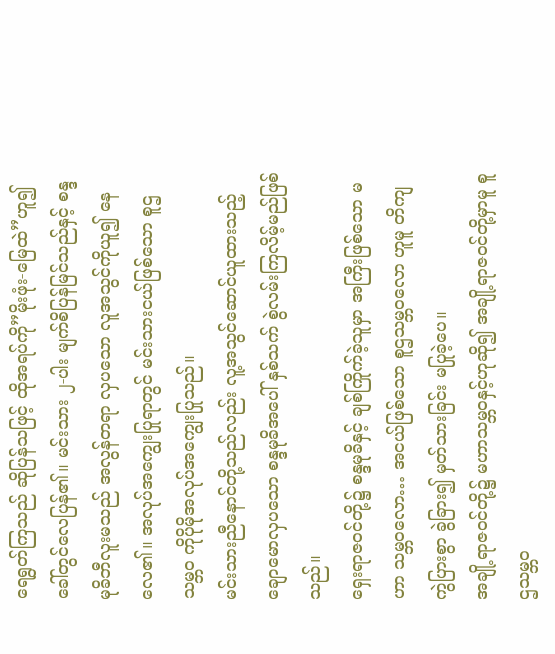ရေရွတ်ကြသည် ဆိုပြန်သဖြင့် ထိုအရပ်ကို”မိုးဖုံး-မြေထဲ”ဟူ၍ ခေါ်တွင်လေပြန်၏။ မင်းသား ၂-ပါး မျက်စိပြန်မြင်သည်နှင့် စန္ဒမုခိဘီလူးမသည် အလွန်တရာ လှပသော လူအသွင်ကိုယူ၍ နေလေ၏။ အလုပ်အကျွေးပြုရာတွင် မင်းသားငယ်ဖြစ်သော စူဌသမ္ဘဝ ကိုပိုမိုအလုပ်အကျွေးပြုသည်။
မင်းသားညီနောင်တို့သည်လည်း လူ့အသွင်ဆောင်ယူထားသည့် ချောမောလှပသော စန္ဒမုခိအပေါ် နှစ်သက် စွဲလမ်းကြလိမ့်မည်ဖြစ်သည်။
ရှေးရာဇဝင်တို့၌ စန္ဒမုခိနှင့် ချစ်ကြိုက်ခဲ့သူမှာ အကြီးဖြစ်သော မဟာ သမ္ဘဝလော… အငယ်ဖြစ်သော စူဌသမ္ဘဝလော ဟူမူ တိကျကွဲပြားစွာ ခွဲခြား၍ မှတ်သားခြင်း မပြုခဲ့ပေ။
အချို့ရာဇဝင်တို့၌ မဟာသမ္ဘဝနှင့်ဟုဆို၍ အချို့ရာဇဝင်တို့မှာမူ စူဌသမ္ဘဝ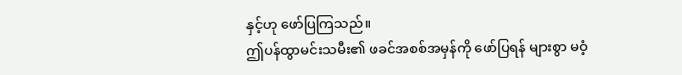နှင့်ဟု ဖော်ပြကြသည်။
ဤပန်ထွာမင်းသမီး၏ ဖခင်အစစ်အမှန်ကို ဖော်ပြရန် များစွာ မဝံ့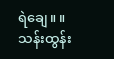ရဲချေ။ ။
သန်းထွန်း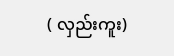( လှည်းကူး)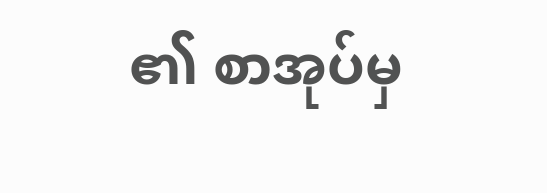၏ စာအုပ်မှ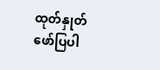ထုတ်နှုတ်ဖော်ပြပါ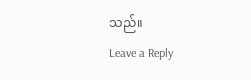သည်။
Leave a Reply